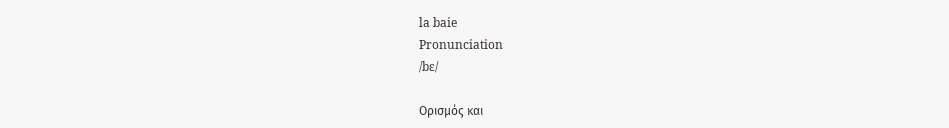la baie
Pronunciation
/bɛ/

Ορισμός και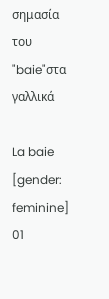σημασία του "baie"στα γαλλικά

La baie
[gender: feminine]
01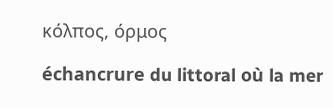κόλπος, όρμος

échancrure du littoral où la mer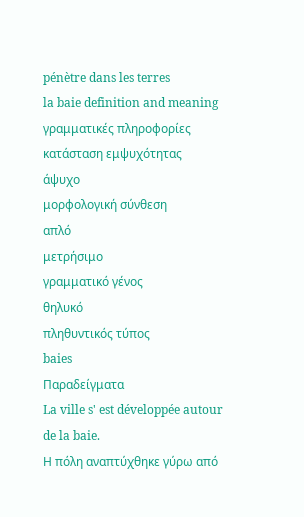pénètre dans les terres
la baie definition and meaning
γραμματικές πληροφορίες
κατάσταση εμψυχότητας
άψυχο
μορφολογική σύνθεση
απλό
μετρήσιμο
γραμματικό γένος
θηλυκό
πληθυντικός τύπος
baies
Παραδείγματα
La ville s' est développée autour de la baie.
Η πόλη αναπτύχθηκε γύρω από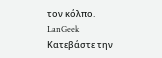τον κόλπο.
LanGeek
Κατεβάστε την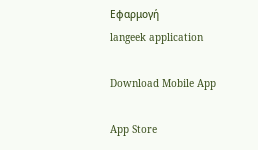Εφαρμογή
langeek application

Download Mobile App

App Store